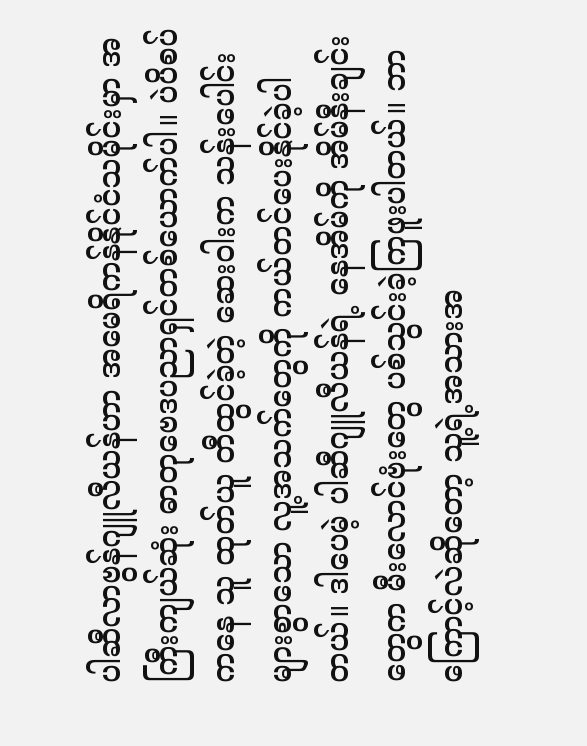ပါဆီလာဗွန်ဂျူလီယန်ဟာ အမေရိကန်နိုင်ငံသမိုင်းမှာ အကြီးကျယ်ဆုံး ဓာတုဗေဒပညာရှင်တစ်ယောက်ပါ။ ပဲပိစပ်ကနေ သူ ထုတ်ယူ တီထွင်ခဲ့တဲ့ ဆေးဝါးက သန်းပေါင်းများစွာသော လူ့အသက်တွေကို ကယ်တင်ပေးနိုင်ခဲ့ပါတယ်။ ဒါပေမဲ့ ပါဆီဂျူလီယန်ရဲ့ နေအိမ်ကို အိမ်နီးချင်းတွေက မီးလောင်ဗုံးတွေ ပစ်သွင်းခဲ့ကြဖူးပါတယ်။ ဘာကြောင့်လဲဆိုတော့ သူ့ရဲ့အသားအ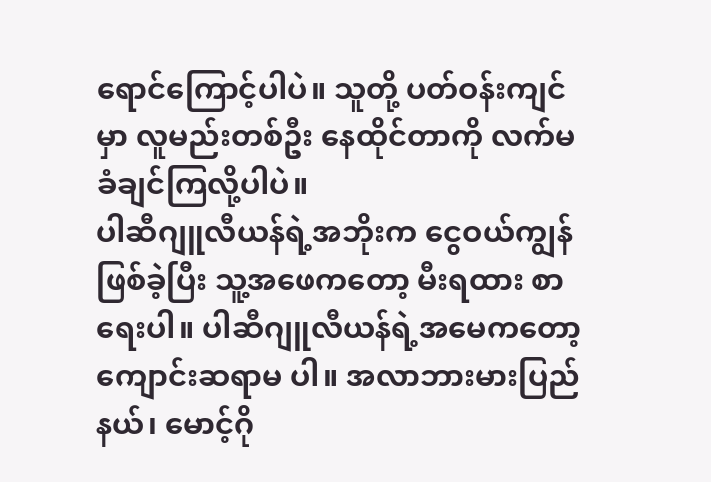ရောင်ကြောင့်ပါပဲ။ သူတို့ ပတ်ဝန်းကျင်မှာ လူမည်းတစ်ဦး နေထိုင်တာကို လက်မခံချင်ကြလို့ပါပဲ။
ပါဆီဂျူလီယန်ရဲ့အဘိုးက ငွေဝယ်ကျွန်ဖြစ်ခဲ့ပြီး သူ့အဖေကတော့ မီးရထား စာရေးပါ။ ပါဆီဂျူလီယန်ရဲ့အမေကတော့ ကျောင်းဆရာမ ပါ။ အလာဘားမားပြည်နယ်၊ မောင့်ဂို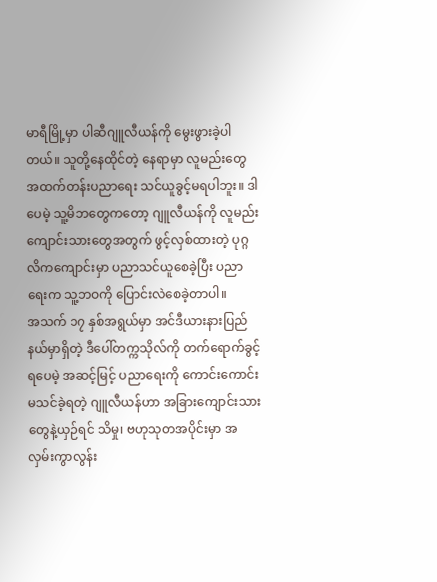မာရီမြို့မှာ ပါဆီဂျူလီယန်ကို မွေးဖွားခဲ့ပါတယ်။ သူတို့နေထိုင်တဲ့ နေရာမှာ လူမည်းတွေ အထက်တန်းပညာရေး သင်ယူခွင့်မရပါဘူး။ ဒါပေမဲ့ သူ့မိဘတွေကတော့ ဂျူလီယန်ကို လူမည်းကျောင်းသားတွေအတွက် ဖွင့်လှစ်ထားတဲ့ ပုဂ္ဂလိကကျောင်းမှာ ပညာသင်ယူစေခဲ့ပြီး ပညာရေးက သူ့ဘဝကို ပြောင်းလဲစေခဲ့တာပါ။
အသက် ၁၇ နှစ်အရွယ်မှာ အင်ဒီယားနားပြည်နယ်မှာရှိတဲ့ ဒီပေါ်တက္ကသိုလ်ကို တက်ရောက်ခွင့်ရပေမဲ့ အဆင့်မြင့် ပညာရေးကို ကောင်းကောင်းမသင်ခဲ့ရတဲ့ ဂျူလီယန်ဟာ အခြားကျောင်းသားတွေနဲ့ယှဉ်ရင် သိမှု၊ ဗဟုသုတအပိုင်းမှာ အလှမ်းကွာလွန်း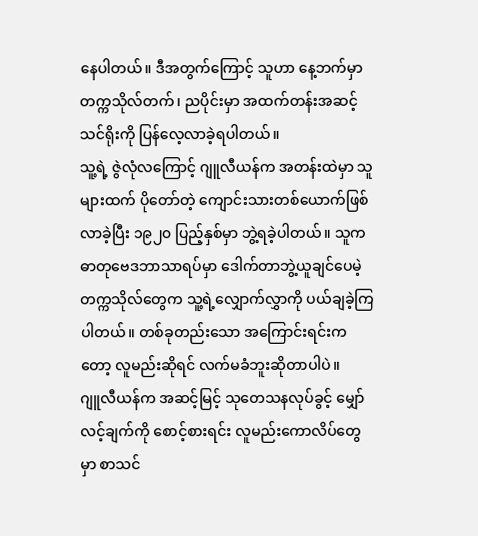နေပါတယ်။ ဒီအတွက်ကြောင့် သူဟာ နေ့ဘက်မှာ တက္ကသိုလ်တက်၊ ညပိုင်းမှာ အထက်တန်းအဆင့် သင်ရိုးကို ပြန်လေ့လာခဲ့ရပါတယ်။
သူ့ရဲ့ ဇွဲလုံလကြောင့် ဂျူလီယန်က အတန်းထဲမှာ သူများထက် ပိုတော်တဲ့ ကျောင်းသားတစ်ယောက်ဖြစ်လာခဲ့ပြီး ၁၉၂၀ ပြည့်နှစ်မှာ ဘွဲ့ရခဲ့ပါတယ်။ သူက ဓာတုဗေဒဘာသာရပ်မှာ ဒေါက်တာဘွဲ့ယူချင်ပေမဲ့ တက္ကသိုလ်တွေက သူ့ရဲ့လျှောက်လွှာကို ပယ်ချခဲ့ကြပါတယ်။ တစ်ခုတည်းသော အကြောင်းရင်းကတော့ လူမည်းဆိုရင် လက်မခံဘူးဆိုတာပါပဲ။
ဂျူလီယန်က အဆင့်မြင့် သုတေသနလုပ်ခွင့် မျှော်လင့်ချက်ကို စောင့်စားရင်း လူမည်းကောလိပ်တွေမှာ စာသင်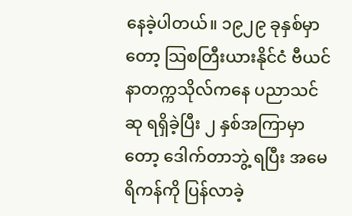နေခဲ့ပါတယ်။ ၁၉၂၉ ခုနှစ်မှာတော့ သြစတြီးယားနိုင်ငံ ဗီယင်နာတက္ကသိုလ်ကနေ ပညာသင်ဆု ရရှိခဲ့ပြီး ၂ နှစ်အကြာမှာတော့ ဒေါက်တာဘွဲ့ ရပြီး အမေရိကန်ကို ပြန်လာခဲ့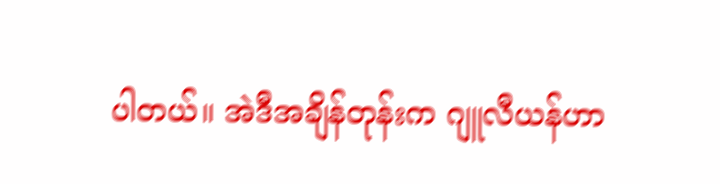ပါတယ်။ အဲဒီအချိန်တုန်းက ဂျူလီယန်ဟာ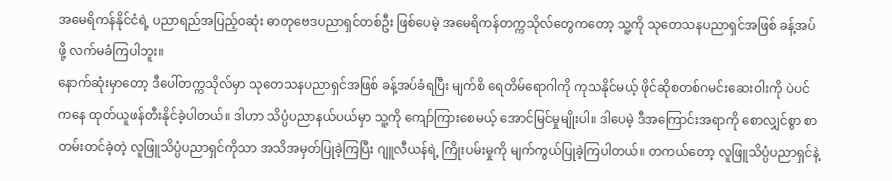အမေရိကန်နိုင်ငံရဲ့ ပညာရည်အပြည့်ဝဆုံး ဓာတုဗေဒပညာရှင်တစ်ဦး ဖြစ်ပေမဲ့ အမေရိကန်တက္ကသိုလ်တွေကတော့ သူ့ကို သုတေသနပညာရှင်အဖြစ် ခန့်အပ်ဖို့ လက်မခံကြပါဘူး။
နောက်ဆုံးမှာတော့ ဒီပေါ်တက္ကသိုလ်မှာ သုတေသနပညာရှင်အဖြစ် ခန့်အပ်ခံရပြီး မျက်စိ ရေတိမ်ရောဂါကို ကုသနိုင်မယ့် ဖိုင်ဆိုစတစ်ဂမင်းဆေးဝါးကို ပဲပင်ကနေ ထုတ်ယူဖန်တီးနိုင်ခဲ့ပါတယ်။ ဒါဟာ သိပ္ပံပညာနယ်ပယ်မှာ သူ့ကို ကျော်ကြားစေမယ့် အောင်မြင်မှုမျိုးပါ။ ဒါပေမဲ့ ဒီအကြောင်းအရာကို စောလျှင်စွာ စာတမ်းတင်ခဲ့တဲ့ လူဖြူသိပ္ပံပညာရှင်ကိုသာ အသိအမှတ်ပြုခဲ့ကြပြီး ဂျူလီယန်ရဲ့ ကြိုးပမ်းမှုကို မျက်ကွယ်ပြုခဲ့ကြပါတယ်။ တကယ်တော့ လူဖြူသိပ္ပံပညာရှင်နဲ့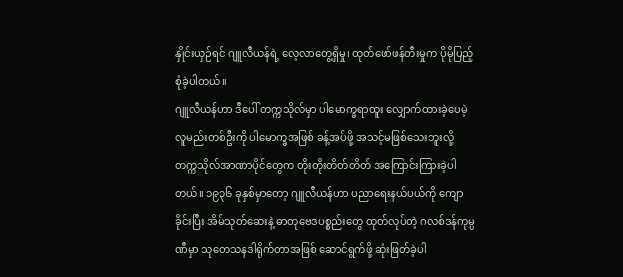နှိုင်းယှဉ်ရင် ဂျူလီယန်ရဲ့ လေ့လာတွေ့ရှိမှု၊ ထုတ်ဖော်ဖန်တီးမှုက ပိုမိုပြည့်စုံခဲ့ပါတယ်။
ဂျူလီယန်ဟာ ဒီပေါ် တက္ကသိုလ်မှာ ပါမောက္ခရာထူး လျှောက်ထားခဲ့ပေမဲ့ လူမည်းတစ်ဦးကို ပါမောက္ခအဖြစ် ခန့်အပ်ဖို့ အသင့်မဖြစ်သေးဘူးလို့ တက္ကသိုလ်အာဏာပိုင်တွေက တိုးတိုးတိတ်တိတ် အကြောင်းကြားခဲ့ပါတယ်။ ၁၉၃၆ ခုနှစ်မှာတော့ ဂျူလီယန်ဟာ ပညာရေးနယ်ပယ်ကို ကျောခိုင်းပြီး အိမ်သုတ်ဆေးနဲ့ ဓာတုဗေဒပစ္စည်းတွေ ထုတ်လုပ်တဲ့ ဂလစ်ဒန်ကုမ္ပဏီမှာ သုတေသနဒါရိုက်တာအဖြစ် ဆောင်ရွက်ဖို့ ဆုံးဖြတ်ခဲ့ပါ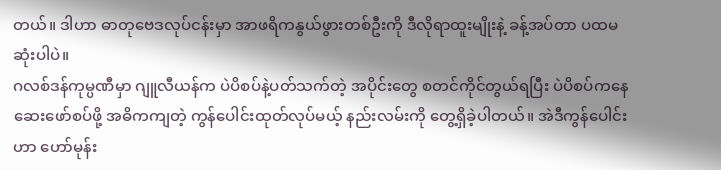တယ်။ ဒါဟာ ဓာတုဗေဒလုပ်ငန်းမှာ အာဖရိကနွယ်ဖွားတစ်ဦးကို ဒီလိုရာထူးမျိုးနဲ့ ခန့်အပ်တာ ပထမဆုံးပါပဲ။
ဂလစ်ဒန်ကုမ္ပဏီမှာ ဂျူလီယန်က ပဲပိစပ်နဲ့ပတ်သက်တဲ့ အပိုင်းတွေ စတင်ကိုင်တွယ်ရပြီး ပဲပိစပ်ကနေ ဆေးဖော်စပ်ဖို့ အဓိကကျတဲ့ ကွန်ပေါင်းထုတ်လုပ်မယ့် နည်းလမ်းကို တွေ့ရှိခဲ့ပါတယ်။ အဲဒီကွန်ပေါင်းဟာ ဟော်မုန်း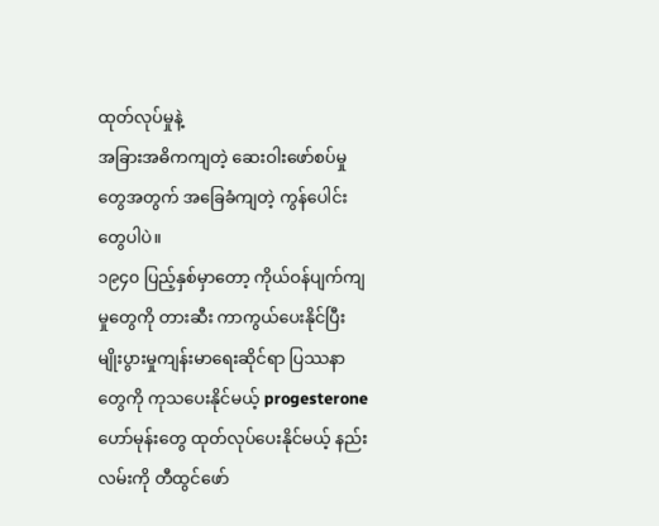ထုတ်လုပ်မှုနဲ့
အခြားအဓိကကျတဲ့ ဆေးဝါးဖော်စပ်မှုတွေအတွက် အခြေခံကျတဲ့ ကွန်ပေါင်းတွေပါပဲ။
၁၉၄၀ ပြည့်နှစ်မှာတော့ ကိုယ်ဝန်ပျက်ကျမှုတွေကို တားဆီး ကာကွယ်ပေးနိုင်ပြီး မျိုးပွားမှုကျန်းမာရေးဆိုင်ရာ ပြဿနာတွေကို ကုသပေးနိုင်မယ့် progesterone ဟော်မုန်းတွေ ထုတ်လုပ်ပေးနိုင်မယ့် နည်းလမ်းကို တီထွင်ဖော်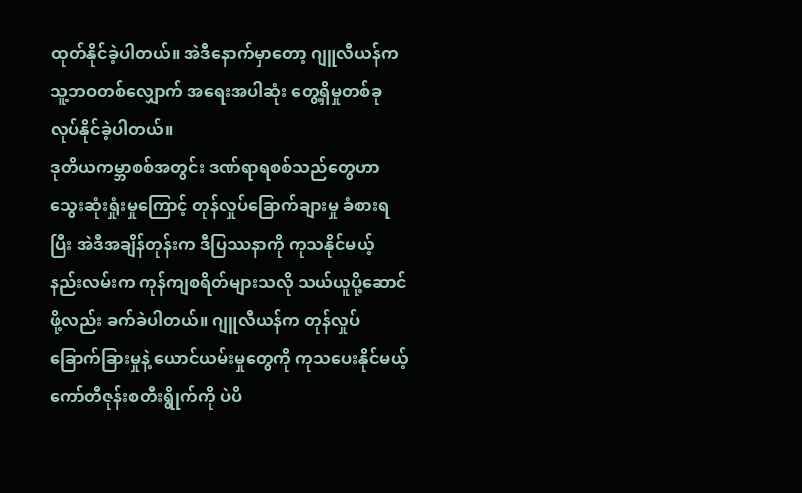ထုတ်နိုင်ခဲ့ပါတယ်။ အဲဒီနောက်မှာတော့ ဂျူလီယန်က သူ့ဘဝတစ်လျှောက် အရေးအပါဆုံး တွေ့ရှိမှုတစ်ခု လုပ်နိုင်ခဲ့ပါတယ်။
ဒုတိယကမ္ဘာစစ်အတွင်း ဒဏ်ရာရစစ်သည်တွေဟာ သွေးဆုံးရှုံးမှုကြောင့် တုန်လှုပ်ခြောက်ချားမှု ခံစားရပြီး အဲဒီအချိန်တုန်းက ဒီပြဿနာကို ကုသနိုင်မယ့် နည်းလမ်းက ကုန်ကျစရိတ်များသလို သယ်ယူပို့ဆောင်ဖို့လည်း ခက်ခဲပါတယ်။ ဂျူလီယန်က တုန်လှုပ်ခြောက်ခြားမှုနဲ့ ယောင်ယမ်းမှုတွေကို ကုသပေးနိုင်မယ့် ကော်တီဇုန်းစတီးရွိုက်ကို ပဲပိ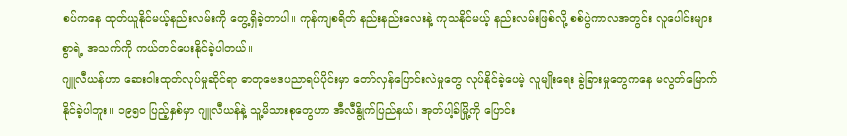စပ်ကနေ ထုတ်ယူနိုင်မယ့်နည်းလမ်းကို တွေ့ရှိခဲ့တာပါ။ ကုန်ကျစရိတ် နည်းနည်းလေးနဲ့ ကုသနိုင်မယ့် နည်းလမ်းဖြစ်လို့ စစ်ပွဲကာလအတွင်း လူပေါင်းများစွာရဲ့ အသက်ကို ကယ်တင်ပေးနိုင်ခဲ့ပါတယ်။
ဂျူလီယန်ဟာ ဆေးဝါးထုတ်လုပ်မှုဆိုင်ရာ ဓာတုဗေဒပညာရပ်ပိုင်းမှာ တော်လှန်ပြောင်းလဲမှုတွေ လုပ်နိုင်ခဲ့ပေမဲ့ လူမျိုးရေး ခွဲခြားမှုတွေကနေ မလွတ်မြောက်နိုင်ခဲ့ပါဘူး။ ၁၉၅၀ ပြည့်နှစ်မှာ ဂျူလီယန်နဲ့ သူ့မိသားစုတွေဟာ အီလီနွိုက်ပြည်နယ်၊ အုတ်ပါ့ခ်မြို့ကို ပြောင်း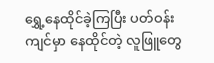ရွှေ့နေထိုင်ခဲ့ကြပြီး ပတ်ဝန်းကျင်မှာ နေထိုင်တဲ့ လူဖြူတွေ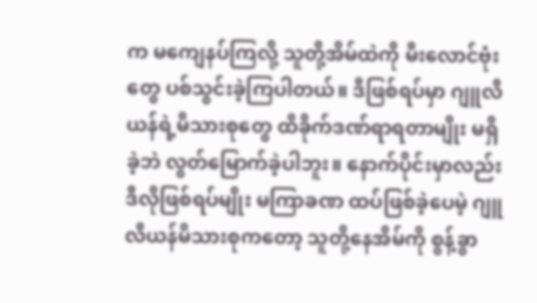က မကျေနပ်ကြလို့ သူတို့အိမ်ထဲကို မီးလောင်ဗုံးတွေ ပစ်သွင်းခဲ့ကြပါတယ်။ ဒီဖြစ်ရပ်မှာ ဂျူလီယန်ရဲ့မိသားစုတွေ ထိခိုက်ဒဏ်ရာရတာမျိုး မရှိခဲ့ဘဲ လွတ်မြောက်ခဲ့ပါဘူး။ နောက်ပိုင်းမှာလည်း ဒီလိုဖြစ်ရပ်မျိုး မကြာခဏ ထပ်ဖြစ်ခဲ့ပေမဲ့ ဂျူလီယန်မိသားစုကတော့ သူတို့နေအိမ်ကို စွန့်ခွာ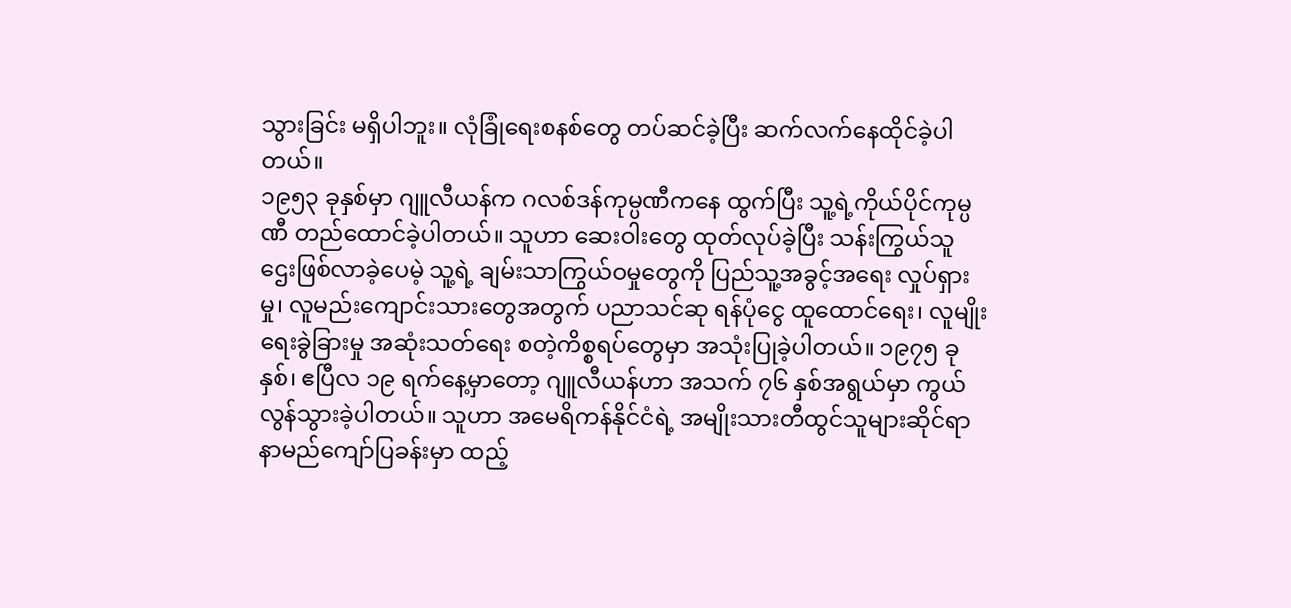သွားခြင်း မရှိပါဘူး။ လုံခြုံရေးစနစ်တွေ တပ်ဆင်ခဲ့ပြီး ဆက်လက်နေထိုင်ခဲ့ပါတယ်။
၁၉၅၃ ခုနှစ်မှာ ဂျူလီယန်က ဂလစ်ဒန်ကုမ္ပဏီကနေ ထွက်ပြီး သူ့ရဲ့ကိုယ်ပိုင်ကုမ္ပဏီ တည်ထောင်ခဲ့ပါတယ်။ သူဟာ ဆေးဝါးတွေ ထုတ်လုပ်ခဲ့ပြီး သန်းကြွယ်သူဌေးဖြစ်လာခဲ့ပေမဲ့ သူ့ရဲ့ ချမ်းသာကြွယ်ဝမှုတွေကို ပြည်သူ့အခွင့်အရေး လှုပ်ရှားမှု၊ လူမည်းကျောင်းသားတွေအတွက် ပညာသင်ဆု ရန်ပုံငွေ ထူထောင်ရေး၊ လူမျိုးရေးခွဲခြားမှု အဆုံးသတ်ရေး စတဲ့ကိစ္စရပ်တွေမှာ အသုံးပြုခဲ့ပါတယ်။ ၁၉၇၅ ခုနှစ်၊ ဧပြီလ ၁၉ ရက်နေ့မှာတော့ ဂျူလီယန်ဟာ အသက် ၇၆ နှစ်အရွယ်မှာ ကွယ်လွန်သွားခဲ့ပါတယ်။ သူဟာ အမေရိကန်နိုင်ငံရဲ့ အမျိုးသားတီထွင်သူများဆိုင်ရာ နာမည်ကျော်ပြခန်းမှာ ထည့်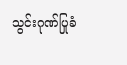သွင်းဂုဏ်ပြုခံ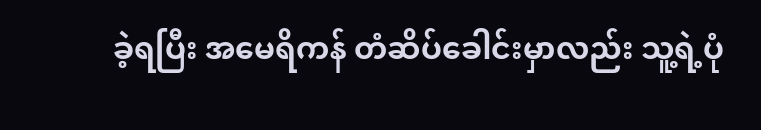ခဲ့ရပြီး အမေရိကန် တံဆိပ်ခေါင်းမှာလည်း သူ့ရဲ့ပုံ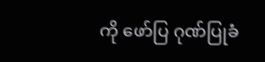ကို ဖော်ပြ ဂုဏ်ပြုခံ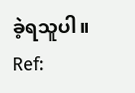ခဲ့ရသူပါ။
Ref: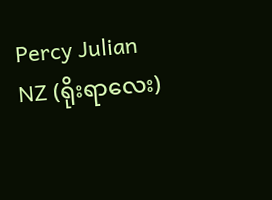Percy Julian
NZ (ရိုးရာလေး)